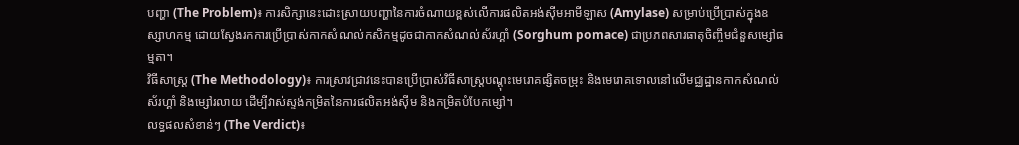បញ្ហា (The Problem)៖ ការសិក្សានេះដោះស្រាយបញ្ហានៃការចំណាយខ្ពស់លើការផលិតអង់ស៊ីមអាមីឡាស (Amylase) សម្រាប់ប្រើប្រាស់ក្នុងឧស្សាហកម្ម ដោយស្វែងរកការប្រើប្រាស់កាកសំណល់កសិកម្មដូចជាកាកសំណល់ស័រហ្គាំ (Sorghum pomace) ជាប្រភពសារធាតុចិញ្ចឹមជំនួសម្សៅធម្មតា។
វិធីសាស្ត្រ (The Methodology)៖ ការស្រាវជ្រាវនេះបានប្រើប្រាស់វិធីសាស្ត្របណ្តុះមេរោគផ្សិតចម្រុះ និងមេរោគទោលនៅលើមជ្ឈដ្ឋានកាកសំណល់ស័រហ្គាំ និងម្សៅរលាយ ដើម្បីវាស់ស្ទង់កម្រិតនៃការផលិតអង់ស៊ីម និងកម្រិតបំបែកម្សៅ។
លទ្ធផលសំខាន់ៗ (The Verdict)៖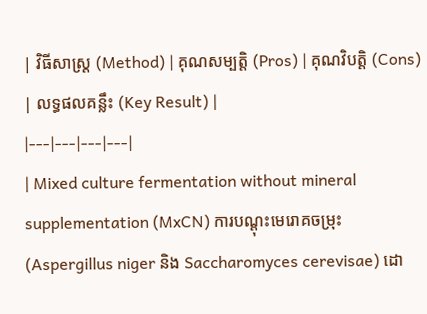| វិធីសាស្ត្រ (Method) | គុណសម្បត្តិ (Pros) | គុណវិបត្តិ (Cons) | លទ្ធផលគន្លឹះ (Key Result) |
|---|---|---|---|
| Mixed culture fermentation without mineral supplementation (MxCN) ការបណ្តុះមេរោគចម្រុះ (Aspergillus niger និង Saccharomyces cerevisae) ដោ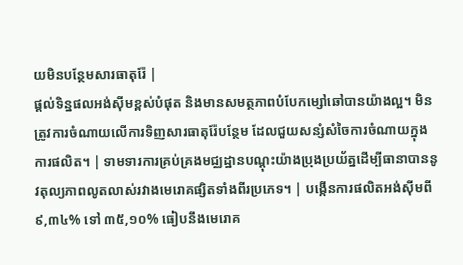យមិនបន្ថែមសារធាតុរ៉ែ |
ផ្តល់ទិន្នផលអង់ស៊ីមខ្ពស់បំផុត និងមានសមត្ថភាពបំបែកម្សៅឆៅបានយ៉ាងល្អ។ មិនត្រូវការចំណាយលើការទិញសារធាតុរ៉ែបន្ថែម ដែលជួយសន្សំសំចៃការចំណាយក្នុងការផលិត។ | ទាមទារការគ្រប់គ្រងមជ្ឈដ្ឋានបណ្តុះយ៉ាងប្រុងប្រយ័ត្នដើម្បីធានាបាននូវតុល្យភាពលូតលាស់រវាងមេរោគផ្សិតទាំងពីរប្រភេទ។ | បង្កើនការផលិតអង់ស៊ីមពី ៩,៣៤% ទៅ ៣៥,១០% ធៀបនឹងមេរោគ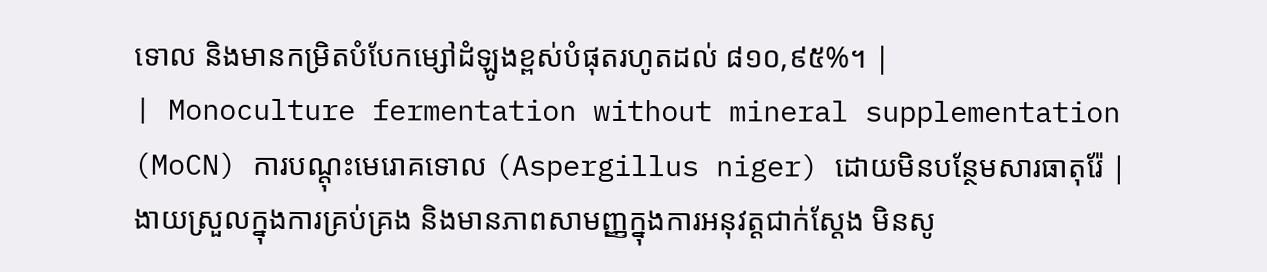ទោល និងមានកម្រិតបំបែកម្សៅដំឡូងខ្ពស់បំផុតរហូតដល់ ៨១០,៩៥%។ |
| Monoculture fermentation without mineral supplementation (MoCN) ការបណ្តុះមេរោគទោល (Aspergillus niger) ដោយមិនបន្ថែមសារធាតុរ៉ែ |
ងាយស្រួលក្នុងការគ្រប់គ្រង និងមានភាពសាមញ្ញក្នុងការអនុវត្តជាក់ស្តែង មិនសូ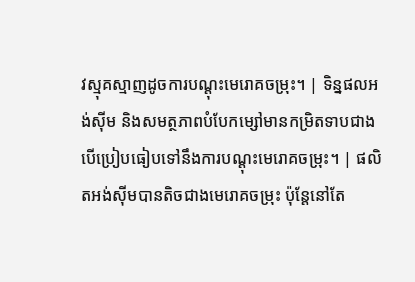វស្មុគស្មាញដូចការបណ្តុះមេរោគចម្រុះ។ | ទិន្នផលអង់ស៊ីម និងសមត្ថភាពបំបែកម្សៅមានកម្រិតទាបជាង បើប្រៀបធៀបទៅនឹងការបណ្តុះមេរោគចម្រុះ។ | ផលិតអង់ស៊ីមបានតិចជាងមេរោគចម្រុះ ប៉ុន្តែនៅតែ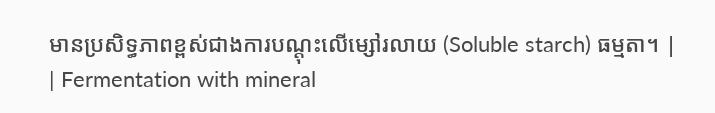មានប្រសិទ្ធភាពខ្ពស់ជាងការបណ្តុះលើម្សៅរលាយ (Soluble starch) ធម្មតា។ |
| Fermentation with mineral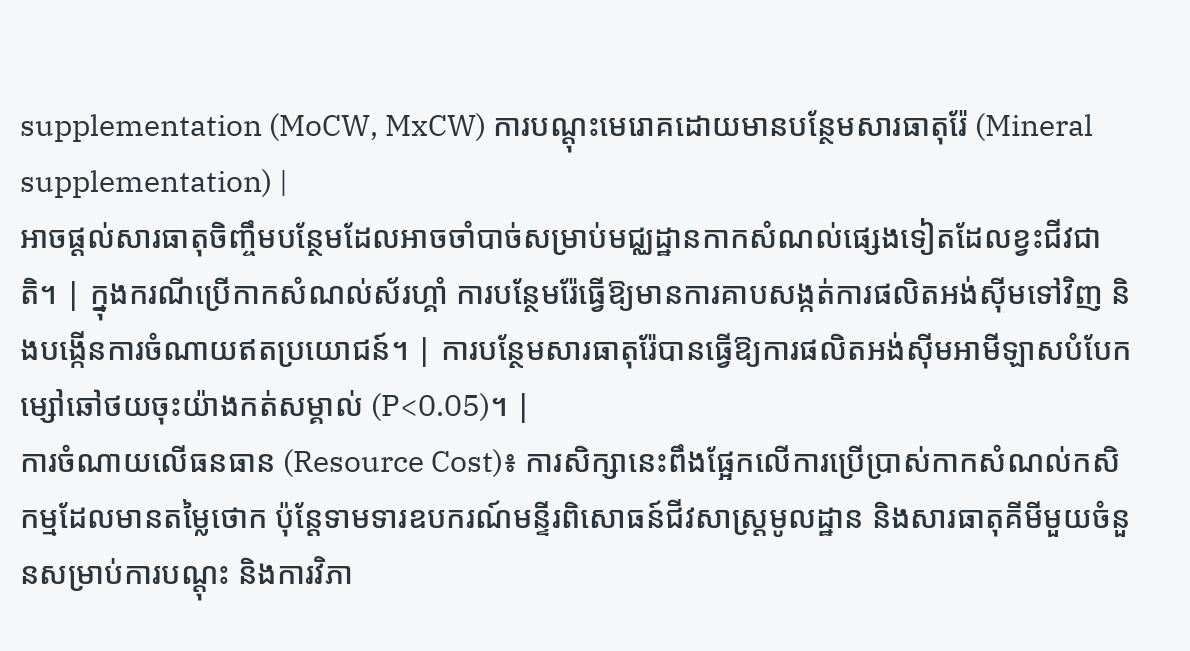supplementation (MoCW, MxCW) ការបណ្តុះមេរោគដោយមានបន្ថែមសារធាតុរ៉ែ (Mineral supplementation) |
អាចផ្តល់សារធាតុចិញ្ចឹមបន្ថែមដែលអាចចាំបាច់សម្រាប់មជ្ឈដ្ឋានកាកសំណល់ផ្សេងទៀតដែលខ្វះជីវជាតិ។ | ក្នុងករណីប្រើកាកសំណល់ស័រហ្គាំ ការបន្ថែមរ៉ែធ្វើឱ្យមានការគាបសង្កត់ការផលិតអង់ស៊ីមទៅវិញ និងបង្កើនការចំណាយឥតប្រយោជន៍។ | ការបន្ថែមសារធាតុរ៉ែបានធ្វើឱ្យការផលិតអង់ស៊ីមអាមីឡាសបំបែកម្សៅឆៅថយចុះយ៉ាងកត់សម្គាល់ (P<0.05)។ |
ការចំណាយលើធនធាន (Resource Cost)៖ ការសិក្សានេះពឹងផ្អែកលើការប្រើប្រាស់កាកសំណល់កសិកម្មដែលមានតម្លៃថោក ប៉ុន្តែទាមទារឧបករណ៍មន្ទីរពិសោធន៍ជីវសាស្ត្រមូលដ្ឋាន និងសារធាតុគីមីមួយចំនួនសម្រាប់ការបណ្តុះ និងការវិភា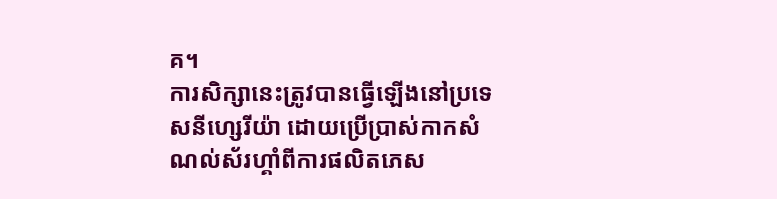គ។
ការសិក្សានេះត្រូវបានធ្វើឡើងនៅប្រទេសនីហ្សេរីយ៉ា ដោយប្រើប្រាស់កាកសំណល់ស័រហ្គាំពីការផលិតភេស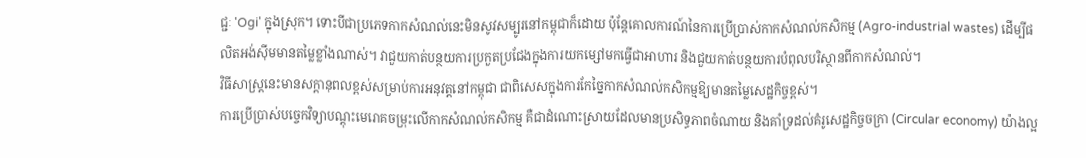ជ្ជៈ 'Ogi' ក្នុងស្រុក។ ទោះបីជាប្រភេទកាកសំណល់នេះមិនសូវសម្បូរនៅកម្ពុជាក៏ដោយ ប៉ុន្តែគោលការណ៍នៃការប្រើប្រាស់កាកសំណល់កសិកម្ម (Agro-industrial wastes) ដើម្បីផលិតអង់ស៊ីមមានតម្លៃខ្លាំងណាស់។ វាជួយកាត់បន្ថយការប្រកួតប្រជែងក្នុងការយកម្សៅមកធ្វើជាអាហារ និងជួយកាត់បន្ថយការបំពុលបរិស្ថានពីកាកសំណល់។
វិធីសាស្ត្រនេះមានសក្តានុពលខ្ពស់សម្រាប់ការអនុវត្តនៅកម្ពុជា ជាពិសេសក្នុងការកែច្នៃកាកសំណល់កសិកម្មឱ្យមានតម្លៃសេដ្ឋកិច្ចខ្ពស់។
ការប្រើប្រាស់បច្ចេកវិទ្យាបណ្តុះមេរោគចម្រុះលើកាកសំណល់កសិកម្ម គឺជាដំណោះស្រាយដែលមានប្រសិទ្ធភាពចំណាយ និងគាំទ្រដល់គំរូសេដ្ឋកិច្ចចក្រា (Circular economy) យ៉ាងល្អ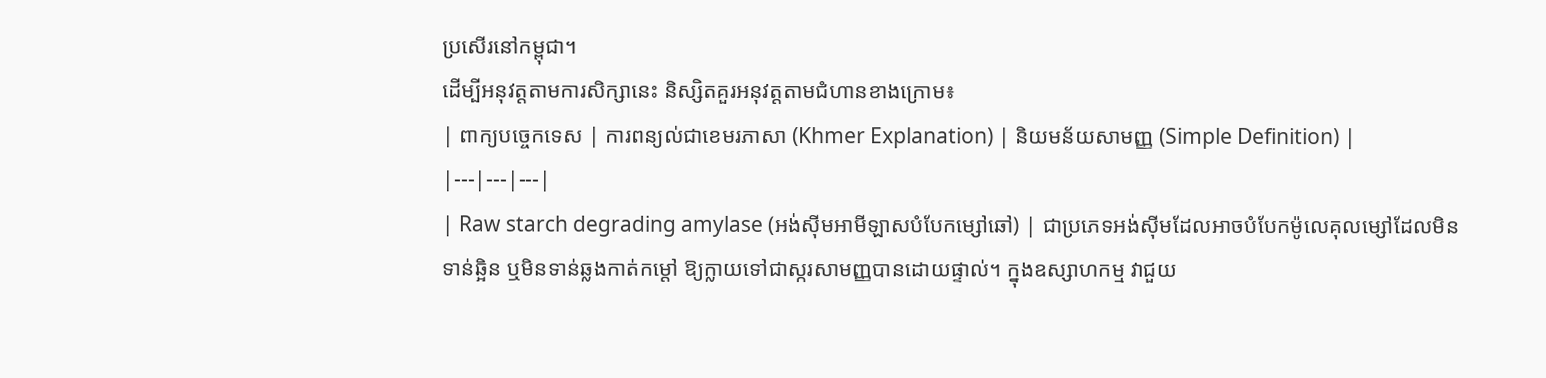ប្រសើរនៅកម្ពុជា។
ដើម្បីអនុវត្តតាមការសិក្សានេះ និស្សិតគួរអនុវត្តតាមជំហានខាងក្រោម៖
| ពាក្យបច្ចេកទេស | ការពន្យល់ជាខេមរភាសា (Khmer Explanation) | និយមន័យសាមញ្ញ (Simple Definition) |
|---|---|---|
| Raw starch degrading amylase (អង់ស៊ីមអាមីឡាសបំបែកម្សៅឆៅ) | ជាប្រភេទអង់ស៊ីមដែលអាចបំបែកម៉ូលេគុលម្សៅដែលមិនទាន់ឆ្អិន ឬមិនទាន់ឆ្លងកាត់កម្តៅ ឱ្យក្លាយទៅជាស្ករសាមញ្ញបានដោយផ្ទាល់។ ក្នុងឧស្សាហកម្ម វាជួយ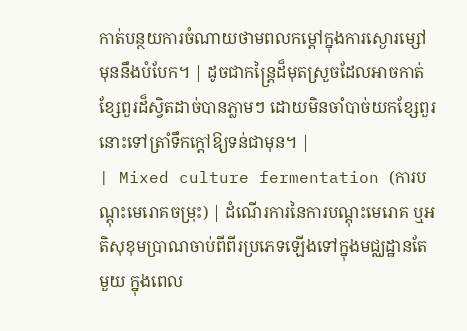កាត់បន្ថយការចំណាយថាមពលកម្តៅក្នុងការស្ងោរម្សៅមុននឹងបំបែក។ | ដូចជាកន្ត្រៃដ៏មុតស្រួចដែលអាចកាត់ខ្សែពួរដ៏ស្វិតដាច់បានភ្លាមៗ ដោយមិនចាំបាច់យកខ្សែពួរនោះទៅត្រាំទឹកក្តៅឱ្យទន់ជាមុន។ |
| Mixed culture fermentation (ការបណ្តុះមេរោគចម្រុះ) | ដំណើរការនៃការបណ្តុះមេរោគ ឬអតិសុខុមប្រាណចាប់ពីពីរប្រភេទឡើងទៅក្នុងមជ្ឈដ្ឋានតែមួយ ក្នុងពេល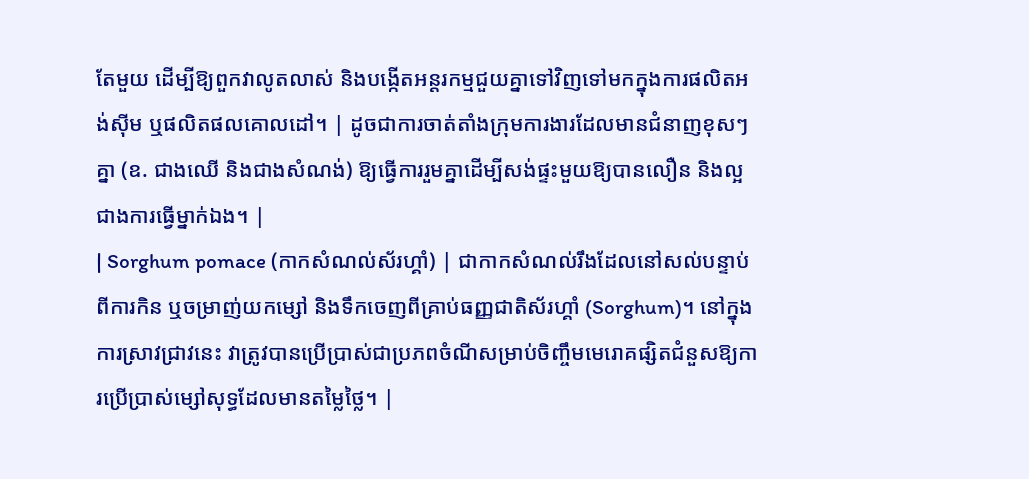តែមួយ ដើម្បីឱ្យពួកវាលូតលាស់ និងបង្កើតអន្តរកម្មជួយគ្នាទៅវិញទៅមកក្នុងការផលិតអង់ស៊ីម ឬផលិតផលគោលដៅ។ | ដូចជាការចាត់តាំងក្រុមការងារដែលមានជំនាញខុសៗគ្នា (ឧ. ជាងឈើ និងជាងសំណង់) ឱ្យធ្វើការរួមគ្នាដើម្បីសង់ផ្ទះមួយឱ្យបានលឿន និងល្អជាងការធ្វើម្នាក់ឯង។ |
| Sorghum pomace (កាកសំណល់ស័រហ្គាំ) | ជាកាកសំណល់រឹងដែលនៅសល់បន្ទាប់ពីការកិន ឬចម្រាញ់យកម្សៅ និងទឹកចេញពីគ្រាប់ធញ្ញជាតិស័រហ្គាំ (Sorghum)។ នៅក្នុងការស្រាវជ្រាវនេះ វាត្រូវបានប្រើប្រាស់ជាប្រភពចំណីសម្រាប់ចិញ្ចឹមមេរោគផ្សិតជំនួសឱ្យការប្រើប្រាស់ម្សៅសុទ្ធដែលមានតម្លៃថ្លៃ។ |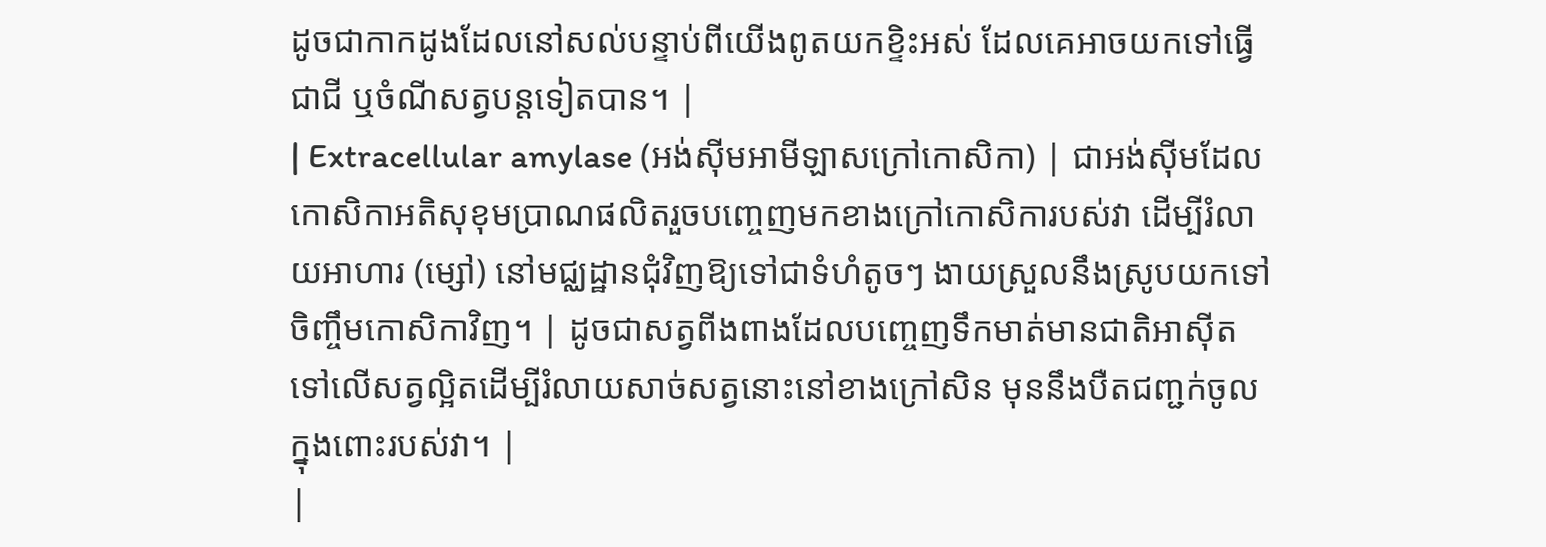ដូចជាកាកដូងដែលនៅសល់បន្ទាប់ពីយើងពូតយកខ្ទិះអស់ ដែលគេអាចយកទៅធ្វើជាជី ឬចំណីសត្វបន្តទៀតបាន។ |
| Extracellular amylase (អង់ស៊ីមអាមីឡាសក្រៅកោសិកា) | ជាអង់ស៊ីមដែលកោសិកាអតិសុខុមប្រាណផលិតរួចបញ្ចេញមកខាងក្រៅកោសិការបស់វា ដើម្បីរំលាយអាហារ (ម្សៅ) នៅមជ្ឈដ្ឋានជុំវិញឱ្យទៅជាទំហំតូចៗ ងាយស្រួលនឹងស្រូបយកទៅចិញ្ចឹមកោសិកាវិញ។ | ដូចជាសត្វពីងពាងដែលបញ្ចេញទឹកមាត់មានជាតិអាស៊ីតទៅលើសត្វល្អិតដើម្បីរំលាយសាច់សត្វនោះនៅខាងក្រៅសិន មុននឹងបឺតជញ្ជក់ចូលក្នុងពោះរបស់វា។ |
|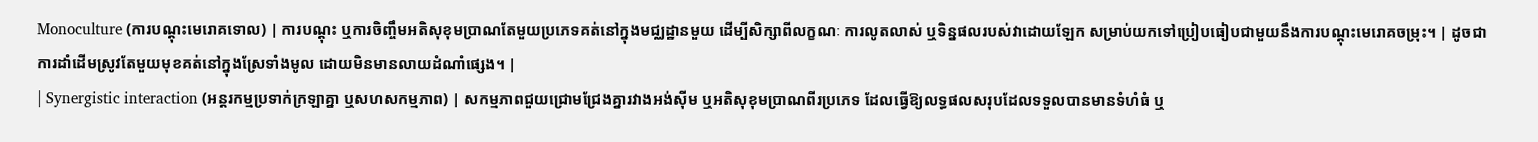Monoculture (ការបណ្តុះមេរោគទោល) | ការបណ្តុះ ឬការចិញ្ចឹមអតិសុខុមប្រាណតែមួយប្រភេទគត់នៅក្នុងមជ្ឈដ្ឋានមួយ ដើម្បីសិក្សាពីលក្ខណៈ ការលូតលាស់ ឬទិន្នផលរបស់វាដោយឡែក សម្រាប់យកទៅប្រៀបធៀបជាមួយនឹងការបណ្តុះមេរោគចម្រុះ។ | ដូចជាការដាំដើមស្រូវតែមួយមុខគត់នៅក្នុងស្រែទាំងមូល ដោយមិនមានលាយដំណាំផ្សេង។ |
| Synergistic interaction (អន្តរកម្មប្រទាក់ក្រឡាគ្នា ឬសហសកម្មភាព) | សកម្មភាពជួយជ្រោមជ្រែងគ្នារវាងអង់ស៊ីម ឬអតិសុខុមប្រាណពីរប្រភេទ ដែលធ្វើឱ្យលទ្ធផលសរុបដែលទទួលបានមានទំហំធំ ឬ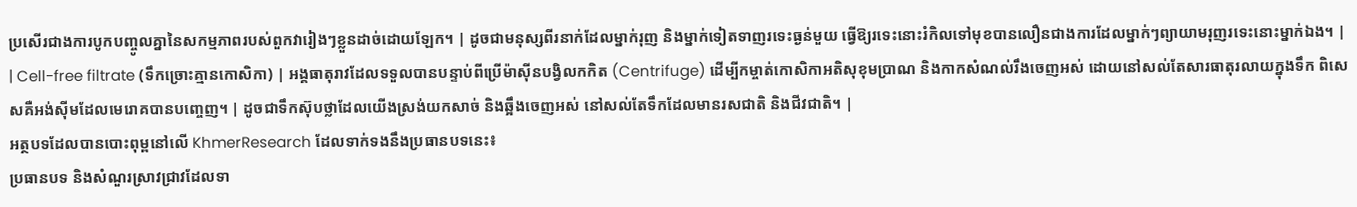ប្រសើរជាងការបូកបញ្ចូលគ្នានៃសកម្មភាពរបស់ពួកវារៀងៗខ្លួនដាច់ដោយឡែក។ | ដូចជាមនុស្សពីរនាក់ដែលម្នាក់រុញ និងម្នាក់ទៀតទាញរទេះធ្ងន់មួយ ធ្វើឱ្យរទេះនោះរំកិលទៅមុខបានលឿនជាងការដែលម្នាក់ៗព្យាយាមរុញរទេះនោះម្នាក់ឯង។ |
| Cell-free filtrate (ទឹកច្រោះគ្មានកោសិកា) | អង្គធាតុរាវដែលទទួលបានបន្ទាប់ពីប្រើម៉ាស៊ីនបង្វិលកកិត (Centrifuge) ដើម្បីកម្ចាត់កោសិកាអតិសុខុមប្រាណ និងកាកសំណល់រឹងចេញអស់ ដោយនៅសល់តែសារធាតុរលាយក្នុងទឹក ពិសេសគឺអង់ស៊ីមដែលមេរោគបានបញ្ចេញ។ | ដូចជាទឹកស៊ុបថ្លាដែលយើងស្រង់យកសាច់ និងឆ្អឹងចេញអស់ នៅសល់តែទឹកដែលមានរសជាតិ និងជីវជាតិ។ |
អត្ថបទដែលបានបោះពុម្ពនៅលើ KhmerResearch ដែលទាក់ទងនឹងប្រធានបទនេះ៖
ប្រធានបទ និងសំណួរស្រាវជ្រាវដែលទា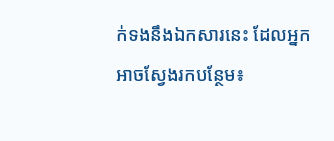ក់ទងនឹងឯកសារនេះ ដែលអ្នកអាចស្វែងរកបន្ថែម៖